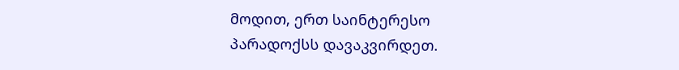მოდით, ერთ საინტერესო პარადოქსს დავაკვირდეთ.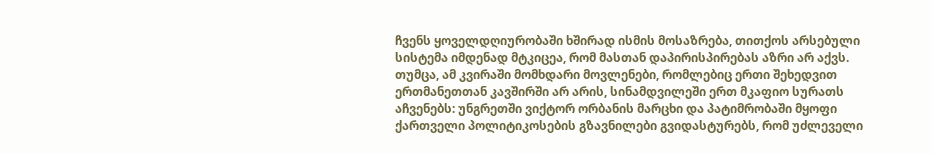ჩვენს ყოველდღიურობაში ხშირად ისმის მოსაზრება, თითქოს არსებული სისტემა იმდენად მტკიცეა, რომ მასთან დაპირისპირებას აზრი არ აქვს. თუმცა, ამ კვირაში მომხდარი მოვლენები, რომლებიც ერთი შეხედვით ერთმანეთთან კავშირში არ არის, სინამდვილეში ერთ მკაფიო სურათს აჩვენებს: უნგრეთში ვიქტორ ორბანის მარცხი და პატიმრობაში მყოფი ქართველი პოლიტიკოსების გზავნილები გვიდასტურებს, რომ უძლეველი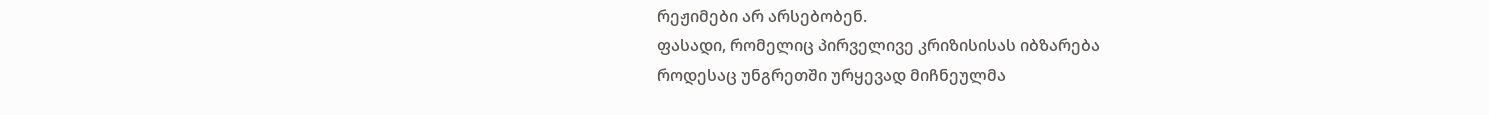რეჟიმები არ არსებობენ.
ფასადი, რომელიც პირველივე კრიზისისას იბზარება
როდესაც უნგრეთში ურყევად მიჩნეულმა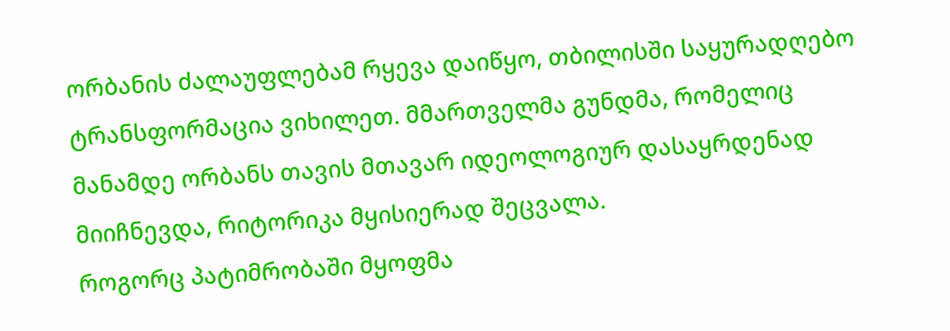ორბანის ძალაუფლებამ რყევა დაიწყო, თბილისში საყურადღებო ტრანსფორმაცია ვიხილეთ. მმართველმა გუნდმა, რომელიც მანამდე ორბანს თავის მთავარ იდეოლოგიურ დასაყრდენად მიიჩნევდა, რიტორიკა მყისიერად შეცვალა.
როგორც პატიმრობაში მყოფმა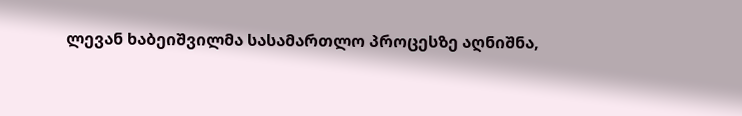ლევან ხაბეიშვილმა სასამართლო პროცესზე აღნიშნა,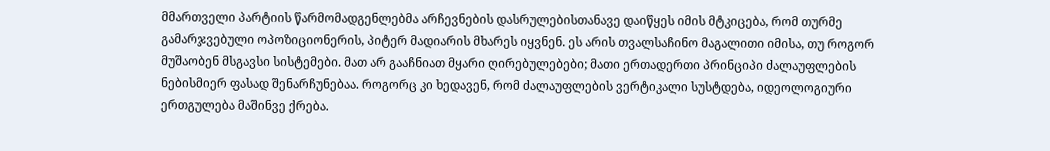მმართველი პარტიის წარმომადგენლებმა არჩევნების დასრულებისთანავე დაიწყეს იმის მტკიცება, რომ თურმე გამარჯვებული ოპოზიციონერის, პიტერ მადიარის მხარეს იყვნენ. ეს არის თვალსაჩინო მაგალითი იმისა, თუ როგორ მუშაობენ მსგავსი სისტემები. მათ არ გააჩნიათ მყარი ღირებულებები; მათი ერთადერთი პრინციპი ძალაუფლების ნებისმიერ ფასად შენარჩუნებაა. როგორც კი ხედავენ, რომ ძალაუფლების ვერტიკალი სუსტდება, იდეოლოგიური ერთგულება მაშინვე ქრება.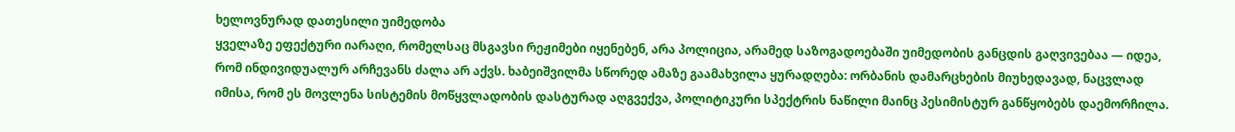ხელოვნურად დათესილი უიმედობა
ყველაზე ეფექტური იარაღი, რომელსაც მსგავსი რეჟიმები იყენებენ, არა პოლიცია, არამედ საზოგადოებაში უიმედობის განცდის გაღვივებაა — იდეა, რომ ინდივიდუალურ არჩევანს ძალა არ აქვს. ხაბეიშვილმა სწორედ ამაზე გაამახვილა ყურადღება: ორბანის დამარცხების მიუხედავად, ნაცვლად იმისა, რომ ეს მოვლენა სისტემის მოწყვლადობის დასტურად აღგვექვა, პოლიტიკური სპექტრის ნაწილი მაინც პესიმისტურ განწყობებს დაემორჩილა.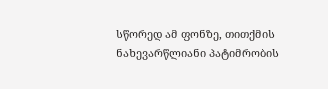სწორედ ამ ფონზე, თითქმის ნახევარწლიანი პატიმრობის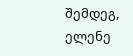შემდეგ, ელენე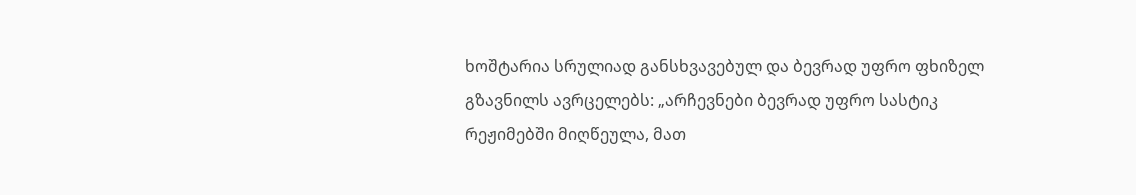ხოშტარია სრულიად განსხვავებულ და ბევრად უფრო ფხიზელ გზავნილს ავრცელებს: „არჩევნები ბევრად უფრო სასტიკ რეჟიმებში მიღწეულა, მათ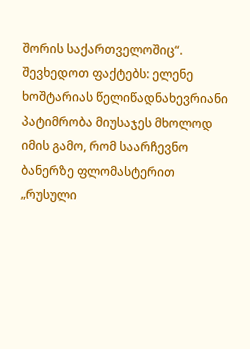შორის საქართველოშიც“.
შევხედოთ ფაქტებს: ელენე ხოშტარიას წელიწადნახევრიანი პატიმრობა მიუსაჯეს მხოლოდ იმის გამო, რომ საარჩევნო ბანერზე ფლომასტერით „რუსული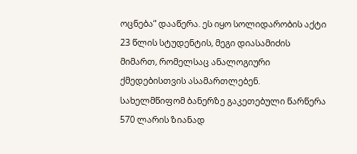ოცნება“ დააწერა. ეს იყო სოლიდარობის აქტი 23 წლის სტუდენტის, მეგი დიასამიძის მიმართ, რომელსაც ანალოგიური ქმედებისთვის ასამართლებენ. სახელმწიფომ ბანერზე გაკეთებული წარწერა 570 ლარის ზიანად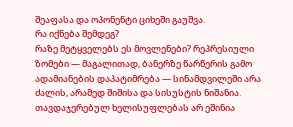შეაფასა და ოპონენტი ციხეში გაუშვა.
რა იქნება შემდეგ?
რაზე მეტყველებს ეს მოვლენები? რეპრესიული ზომები — მაგალითად, ბანერზე წარწერის გამო ადამიანების დაპატიმრება — სინამდვილეში არა ძალის, არამედ შიშისა და სისუსტის ნიშანია. თავდაჯერებულ ხელისუფლებას არ ეშინია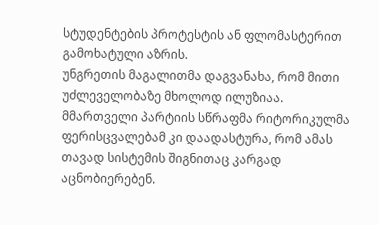სტუდენტების პროტესტის ან ფლომასტერით გამოხატული აზრის.
უნგრეთის მაგალითმა დაგვანახა, რომ მითი უძლეველობაზე მხოლოდ ილუზიაა. მმართველი პარტიის სწრაფმა რიტორიკულმა ფერისცვალებამ კი დაადასტურა, რომ ამას თავად სისტემის შიგნითაც კარგად აცნობიერებენ.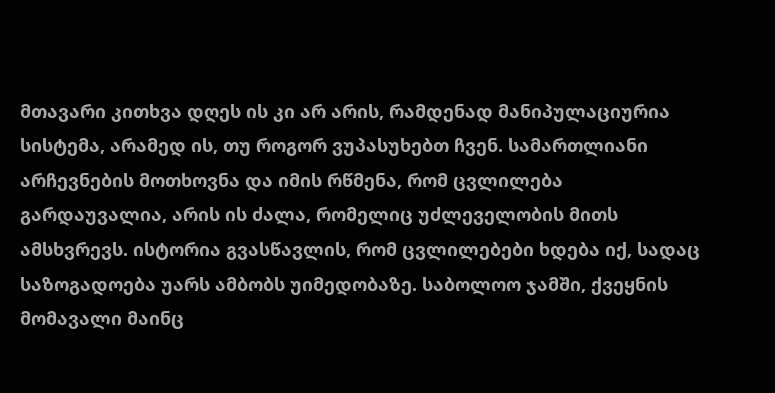მთავარი კითხვა დღეს ის კი არ არის, რამდენად მანიპულაციურია სისტემა, არამედ ის, თუ როგორ ვუპასუხებთ ჩვენ. სამართლიანი არჩევნების მოთხოვნა და იმის რწმენა, რომ ცვლილება გარდაუვალია, არის ის ძალა, რომელიც უძლეველობის მითს ამსხვრევს. ისტორია გვასწავლის, რომ ცვლილებები ხდება იქ, სადაც საზოგადოება უარს ამბობს უიმედობაზე. საბოლოო ჯამში, ქვეყნის მომავალი მაინც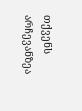თქვენს არჩევანზეა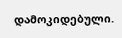დამოკიდებული.